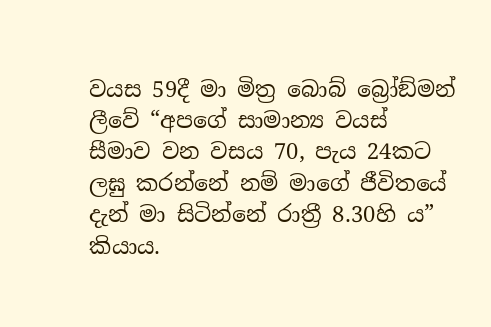වයස 59දී මා මිත්‍ර බොබ් බ්‍රෝඞ්මන් ලීවේ “අපගේ සාමාන්‍ය වයස් සීමාව වන වසය 70, පැය 24කට ලඝු කරන්නේ නම් මාගේ ජීවිතයේ දැන් මා සිටින්නේ රාත්‍රී 8.30හි ය” කියාය.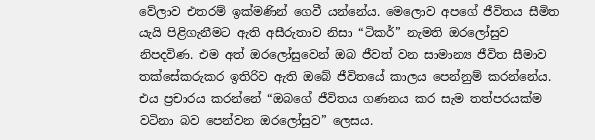වේලාව එතරම් ඉක්මණින් ගෙවී යන්නේය. මෙලොව අපගේ ජීවිතය සීමිත යැයි පිළිගැනීමට ඇති අසීරුතාව නිසා “ටිකර්” නැමති ඔරලෝසුව නිපදවිණ. එම අත් ඔරලෝසුවෙන් ඔබ ජීවත් වන සාමාන්‍ය ජීවිත සීමාව තක්සේකරුකර ඉතිරිව ඇති ඔබේ ජීවිතයේ කාලය පෙන්නුම් කරන්නේය. එය ප්‍රචාරය කරන්නේ “ඔබගේ ජීවිතය ගණනය කර සැම තත්පරයක්ම වටිනා බව පෙන්වන ඔරලෝසුව” ලෙසය.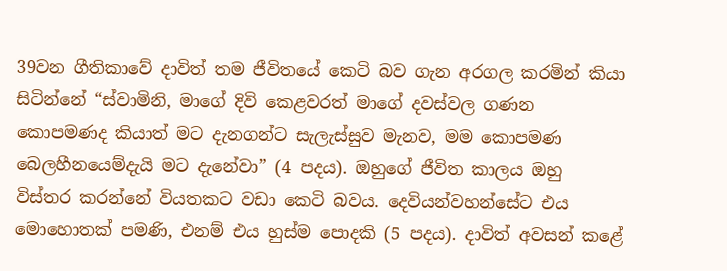39වන ගීතිකාවේ දාවිත් තම ජීවිතයේ කෙටි බව ගැන අරගල කරමින් කියා සිටින්නේ “ස්වාමිනි, මාගේ දිවි කෙළවරත් මාගේ දවස්වල ගණන කොපමණද කියාත් මට දැනගන්ට සැලැස්සුව මැනව, මම කොපමණ බෙලහීනයෙම්දැයි මට දැනේවා” (4 පදය). ඔහුගේ ජීවිත කාලය ඔහු විස්තර කරන්නේ වියතකට වඩා කෙටි බවය. දෙවියන්වහන්සේට එය මොහොතක් පමණි, එනම් එය හුස්ම පොදකි (5 පදය). දාවිත් අවසන් කළේ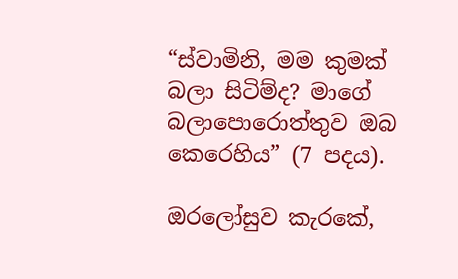“ස්වාමිනි, මම කුමක් බලා සිටිම්ද? මාගේ බලාපොරොත්තුව ඔබ කෙරෙහිය” (7 පදය).

ඔරලෝසුව කැරකේ,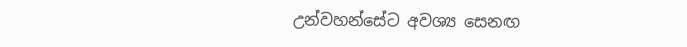උන්වහන්සේට අවශ්‍ය සෙනඟ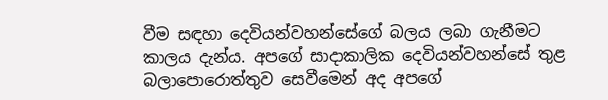වීම සඳහා දෙවියන්වහන්සේගේ බලය ලබා ගැනීමට කාලය දැන්ය. අපගේ සාදාකාලික දෙවියන්වහන්සේ තුළ බලාපොරොත්තුව සෙවීමෙන් අද අපගේ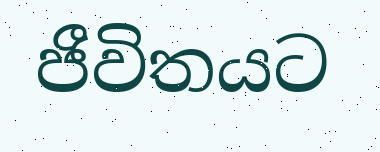ජීවිතයට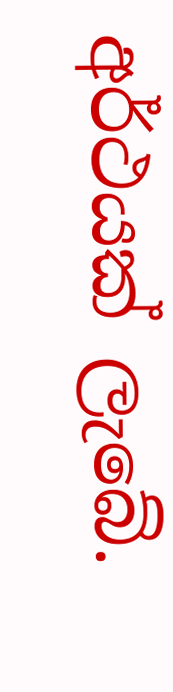අර්ථයක් ලැබේ.